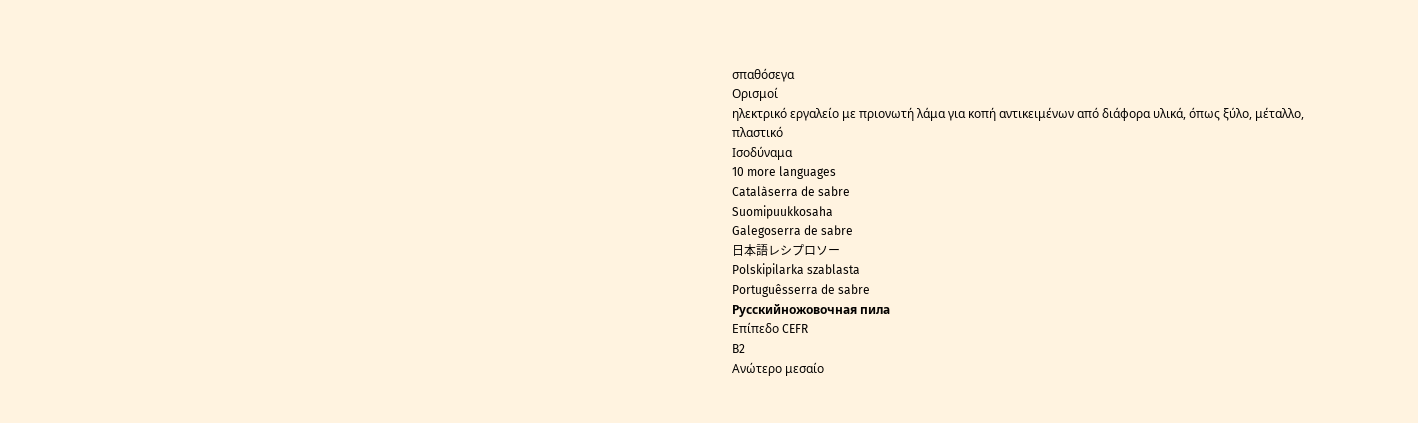σπαθόσεγα
Ορισμοί
ηλεκτρικό εργαλείο με πριονωτή λάμα για κοπή αντικειμένων από διάφορα υλικά, όπως ξύλο, μέταλλο, πλαστικό
Ισοδύναμα
10 more languages
Catalàserra de sabre
Suomipuukkosaha
Galegoserra de sabre
日本語レシプロソー
Polskipilarka szablasta
Portuguêsserra de sabre
Русскийножовочная пила
Επίπεδο CEFR
B2
Ανώτερο μεσαίο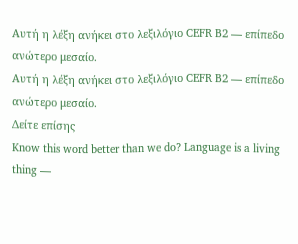Αυτή η λέξη ανήκει στο λεξιλόγιο CEFR B2 — επίπεδο ανώτερο μεσαίο.
Αυτή η λέξη ανήκει στο λεξιλόγιο CEFR B2 — επίπεδο ανώτερο μεσαίο.
Δείτε επίσης
Know this word better than we do? Language is a living thing —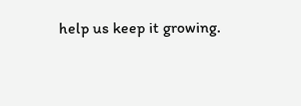help us keep it growing.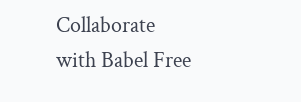Collaborate with Babel Free